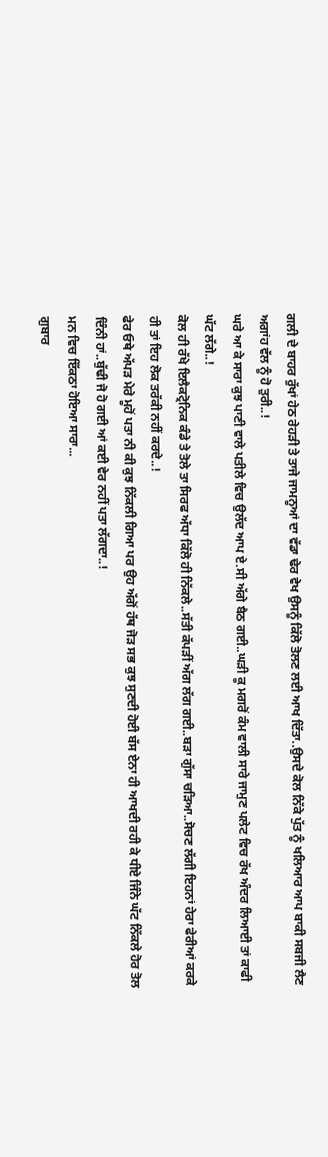ਗਲੀ ਦੇ ਬਾਹਰ ਰੁੱਖਾਂ ਹੇਠ ਰੇਹੜੀ ਤੇ ਤਾਜੇ ਜਾਮਨੂਆਂ ਦਾ ਵੱਡਾ ਢੇਰ ਵੇਖ ਉਸਨੂੰ ਕਿੱਲੋ ਤੋਲਣ ਲਈ ਆਖ ਦਿੱਤਾ..ਉਸਦੇ ਕੋਲ ਨਿੱਕੇ ਪੁੱਤ ਨੂੰ ਖਲਿਆਰ ਆਪ ਬਾਕੀ ਸਬਜੀ ਲੈਣ ਅਗਾਂਹ ਵੱਲ ਨੂੰ ਹੋ ਤੁਰੀ..!
ਘਰੇ ਆ ਕੇ ਸਾਰਾ ਕੁਝ ਪਾਣੀ ਵਾਲੇ ਪਤੀਲੇ ਵਿਚ ਉਲੱਦ ਆਪ ਏ.ਸੀ ਅੱਗੇ ਬੈਠ ਗਈ..ਘੜੀ ਕੂ ਮਗਰੋਂ ਕੰਮ ਵਾਲੀ ਸਾਰੇ ਜਾਮੁਣ ਪਲੇਟ ਵਿਚ ਰੱਖ ਅੰਦਰ ਲਿਆਈ ਤਾਂ ਕਾਫੀ ਘੱਟ ਲੱਗੇ..!
ਕੋਲ ਹੀ ਰੱਖੇ ਇਲੈਕਟ੍ਰੋਨਿਕ ਕੰਡੇ ਤੇ ਤੋਲੇ ਤਾ ਸਿਰਫ ਅੱਧਾ ਕਿੱਲੋ ਹੀ ਨਿੱਕਲੇ..ਸੱਤੀ ਕੱਪੜੀਂ ਅੱਗ ਲੱਗ ਗਈ..ਬੜਾ ਗੁੱਸਾ ਚੜਿਆ..ਸੋਚਣ ਲੱਗੀ ਇਹਨਾਂ ਹੇਰਾ ਫੇਰੀਆਂ ਕਰਕੇ ਹੀ ਤਾਂ ਇਹ ਲੋਕ ਤਰੱਕੀ ਨਹੀਂ ਕਰਦੇ..!
ਫੇਰ ਓਥੇ ਅੱਪੜ ਮੇਰੇ ਮੂਹੋਂ ਪਤਾ ਨੀ ਕੀ ਕੁਝ ਨਿੱਕਲੀ ਗਿਆ ਪਰ ਉਹ ਅੱਗੋਂ ਹੱਥ ਜੋੜ ਸਭ ਕੁਝ ਸੁਣਦੀ ਹੋਈ ਬੱਸ ਏਨਾ ਹੀ ਆਖਦੀ ਰਹੀ ਕੇ ਧੀਏ ਜਿੰਨੇ ਘੱਟ ਨਿੱਕਲੇ ਹੋਰ ਤੋਲ ਦਿੰਨੀ ਹਾਂ..ਬੁੱਢੀ ਜੋ ਹੋ ਗਈ ਆਂ ਕਈ ਵੇਰ ਨਹੀਂ ਪਤਾ ਲੱਗਦਾ..!
ਮਨ ਵਿਚ ਇੱਕਠਾ ਹੋਇਆ ਸਾਰਾ...
ਗੁਬਾਰ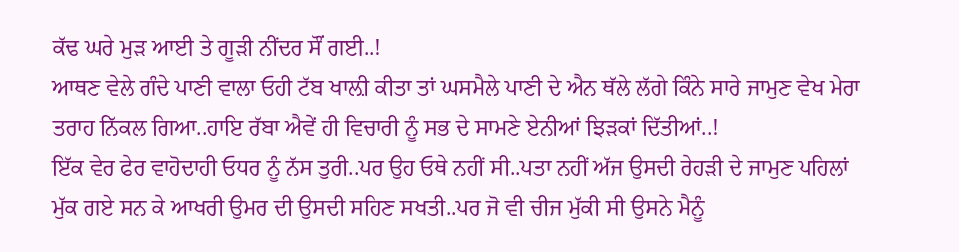ਕੱਢ ਘਰੇ ਮੁੜ ਆਈ ਤੇ ਗੂੜੀ ਨੀਂਦਰ ਸੌਂ ਗਈ..!
ਆਥਣ ਵੇਲੇ ਗੰਦੇ ਪਾਣੀ ਵਾਲਾ ਓਹੀ ਟੱਬ ਖਾਲ਼ੀ ਕੀਤਾ ਤਾਂ ਘਸਮੈਲੇ ਪਾਣੀ ਦੇ ਐਨ ਥੱਲੇ ਲੱਗੇ ਕਿੰਨੇ ਸਾਰੇ ਜਾਮੁਣ ਵੇਖ ਮੇਰਾ ਤਰਾਹ ਨਿੱਕਲ ਗਿਆ..ਹਾਇ ਰੱਬਾ ਐਵੇਂ ਹੀ ਵਿਚਾਰੀ ਨੂੰ ਸਭ ਦੇ ਸਾਮਣੇ ਏਨੀਆਂ ਝਿੜਕਾਂ ਦਿੱਤੀਆਂ..!
ਇੱਕ ਵੇਰ ਫੇਰ ਵਾਹੋਦਾਹੀ ਓਧਰ ਨੂੰ ਨੱਸ ਤੁਰੀ..ਪਰ ਉਹ ਓਥੇ ਨਹੀਂ ਸੀ..ਪਤਾ ਨਹੀਂ ਅੱਜ ਉਸਦੀ ਰੇਹੜੀ ਦੇ ਜਾਮੁਣ ਪਹਿਲਾਂ ਮੁੱਕ ਗਏ ਸਨ ਕੇ ਆਖਰੀ ਉਮਰ ਦੀ ਉਸਦੀ ਸਹਿਣ ਸਖਤੀ..ਪਰ ਜੋ ਵੀ ਚੀਜ ਮੁੱਕੀ ਸੀ ਉਸਨੇ ਮੈਨੂੰ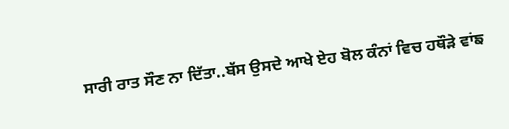ਸਾਰੀ ਰਾਤ ਸੌਣ ਨਾ ਦਿੱਤਾ..ਬੱਸ ਉਸਦੇ ਆਖੇ ਏਹ ਬੋਲ ਕੰਨਾਂ ਵਿਚ ਹਥੌੜੇ ਵਾਂਙ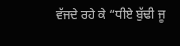ਵੱਜਦੇ ਰਹੇ ਕੇ “ਧੀਏ ਬੁੱਢੀ ਜੂ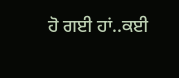ਹੋ ਗਈ ਹਾਂ..ਕਈ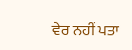ਵੇਰ ਨਹੀਂ ਪਤਾ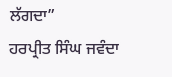ਲੱਗਦਾ”
ਹਰਪ੍ਰੀਤ ਸਿੰਘ ਜਵੰਦਾ